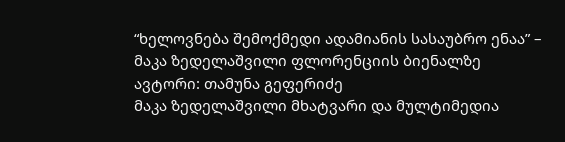“ხელოვნება შემოქმედი ადამიანის სასაუბრო ენაა” – მაკა ზედელაშვილი ფლორენციის ბიენალზე
ავტორი: თამუნა გეფერიძე
მაკა ზედელაშვილი მხატვარი და მულტიმედია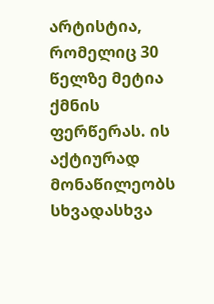არტისტია, რომელიც 30 წელზე მეტია ქმნის ფერწერას. ის აქტიურად მონაწილეობს სხვადასხვა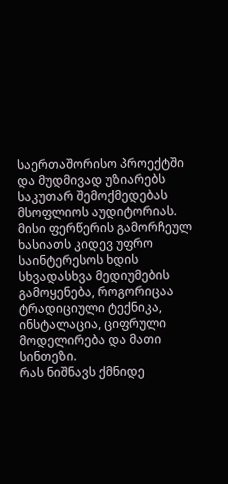საერთაშორისო პროექტში და მუდმივად უზიარებს საკუთარ შემოქმედებას მსოფლიოს აუდიტორიას. მისი ფერწერის გამორჩეულ ხასიათს კიდევ უფრო საინტერესოს ხდის სხვადასხვა მედიუმების გამოყენება, როგორიცაა ტრადიციული ტექნიკა, ინსტალაცია, ციფრული მოდელირება და მათი სინთეზი.
რას ნიშნავს ქმნიდე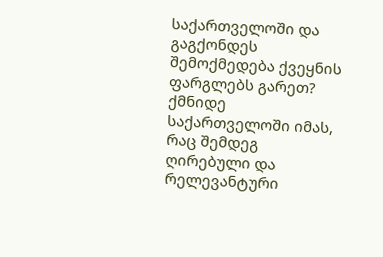საქართველოში და გაგქონდეს შემოქმედება ქვეყნის ფარგლებს გარეთ?
ქმნიდე საქართველოში იმას, რაც შემდეგ ღირებული და რელევანტური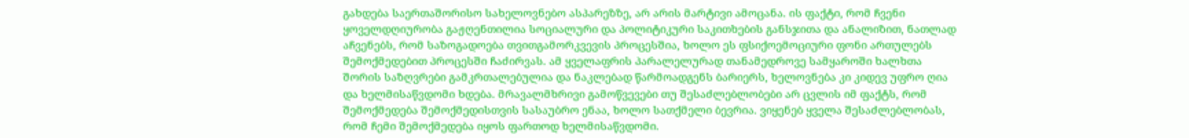გახდება საერთაშორისო სახელოვნებო ასპარეზზე, არ არის მარტივი ამოცანა. ის ფაქტი, რომ ჩვენი ყოველდღიურობა გაჟღენთილია სოციალური და პოლიტიკური საკითხების განსჯითა და ანალიზით, ნათლად აჩვენებს, რომ საზოგადოება თვითგამორკვევის პროცესშია, ხოლო ეს ფსიქოემოციური ფონი ართულებს შემოქმედებით პროცესში ჩაძირვას. ამ ყველაფრის პარალელურად თანამედროვე სამყაროში ხალხთა შორის საზღვრები გამკრთალებულია და ნაკლებად წარმოადგენს ბარიერს, ხელოვნება კი კიდევ უფრო ღია და ხელმისაწვდომი ხდება. მრავალმხრივი გამოწვევები თუ შესაძლებლობები არ ცვლის იმ ფაქტს, რომ შემოქმედება შემოქმედისთვის სასაუბრო ენაა, ხოლო სათქმელი ბევრია. ვიყენებ ყველა შესაძლებლობას, რომ ჩემი შემოქმედება იყოს ფართოდ ხელმისაწვდომი.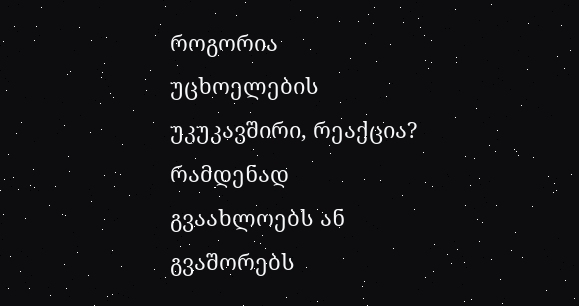როგორია უცხოელების უკუკავშირი, რეაქცია? რამდენად გვაახლოებს ან გვაშორებს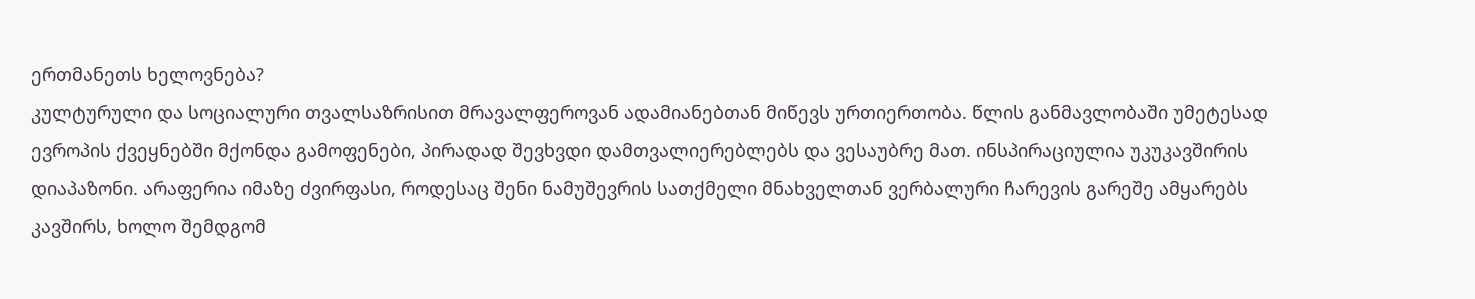ერთმანეთს ხელოვნება?
კულტურული და სოციალური თვალსაზრისით მრავალფეროვან ადამიანებთან მიწევს ურთიერთობა. წლის განმავლობაში უმეტესად ევროპის ქვეყნებში მქონდა გამოფენები, პირადად შევხვდი დამთვალიერებლებს და ვესაუბრე მათ. ინსპირაციულია უკუკავშირის დიაპაზონი. არაფერია იმაზე ძვირფასი, როდესაც შენი ნამუშევრის სათქმელი მნახველთან ვერბალური ჩარევის გარეშე ამყარებს კავშირს, ხოლო შემდგომ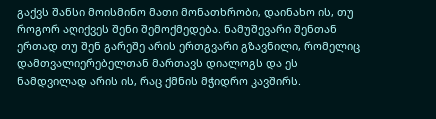გაქვს შანსი მოისმინო მათი მონათხრობი, დაინახო ის, თუ როგორ აღიქვეს შენი შემოქმედება. ნამუშევარი შენთან ერთად თუ შენ გარეშე არის ერთგვარი გზავნილი, რომელიც დამთვალიერებელთან მართავს დიალოგს და ეს ნამდვილად არის ის, რაც ქმნის მჭიდრო კავშირს.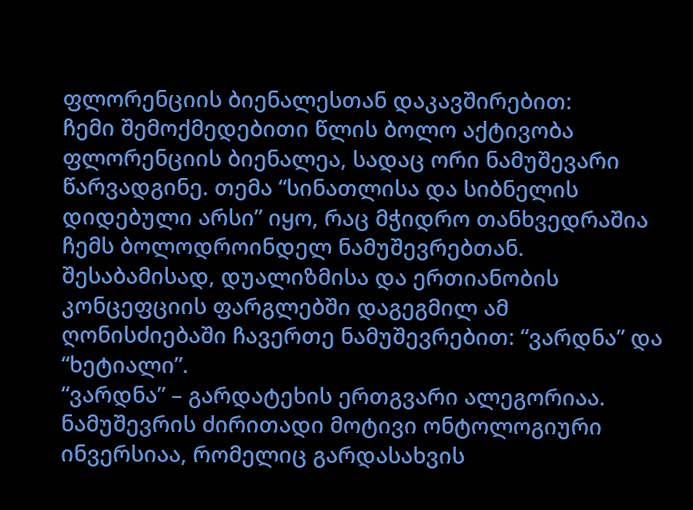ფლორენციის ბიენალესთან დაკავშირებით:
ჩემი შემოქმედებითი წლის ბოლო აქტივობა ფლორენციის ბიენალეა, სადაც ორი ნამუშევარი წარვადგინე. თემა “სინათლისა და სიბნელის დიდებული არსი” იყო, რაც მჭიდრო თანხვედრაშია ჩემს ბოლოდროინდელ ნამუშევრებთან. შესაბამისად, დუალიზმისა და ერთიანობის კონცეფციის ფარგლებში დაგეგმილ ამ ღონისძიებაში ჩავერთე ნამუშევრებით: “ვარდნა” და “ხეტიალი”.
“ვარდნა” – გარდატეხის ერთგვარი ალეგორიაა. ნამუშევრის ძირითადი მოტივი ონტოლოგიური ინვერსიაა, რომელიც გარდასახვის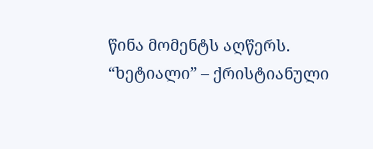წინა მომენტს აღწერს.
“ხეტიალი” – ქრისტიანული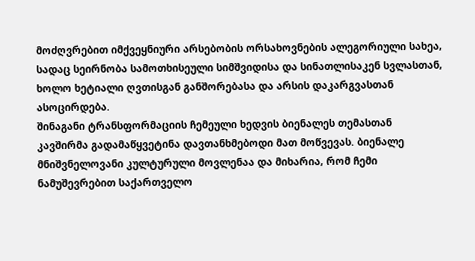მოძღვრებით იმქვეყნიური არსებობის ორსახოვნების ალეგორიული სახეა, სადაც სეირნობა სამოთხისეული სიმშვიდისა და სინათლისაკენ სვლასთან, ხოლო ხეტიალი ღვთისგან განშორებასა და არსის დაკარგვასთან ასოცირდება.
შინაგანი ტრანსფორმაციის ჩემეული ხედვის ბიენალეს თემასთან კავშირმა გადამაწყვეტინა დავთანხმებოდი მათ მოწვევას. ბიენალე მნიშვნელოვანი კულტურული მოვლენაა და მიხარია, რომ ჩემი ნამუშევრებით საქართველო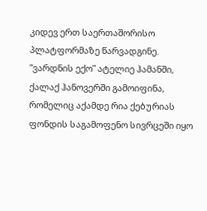კიდევ ერთ საერთაშორისო პლატფორმაზე წარვადგინე.
“ვარდნის ექო” ატელიე ჰამანში, ქალაქ ჰანოვერში გამოიფინა, რომელიც აქამდე რია ქებურიას ფონდის საგამოფენო სივრცეში იყო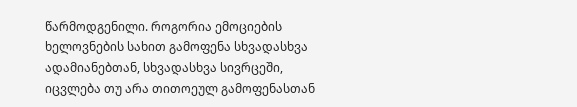წარმოდგენილი. როგორია ემოციების ხელოვნების სახით გამოფენა სხვადასხვა ადამიანებთან, სხვადასხვა სივრცეში, იცვლება თუ არა თითოეულ გამოფენასთან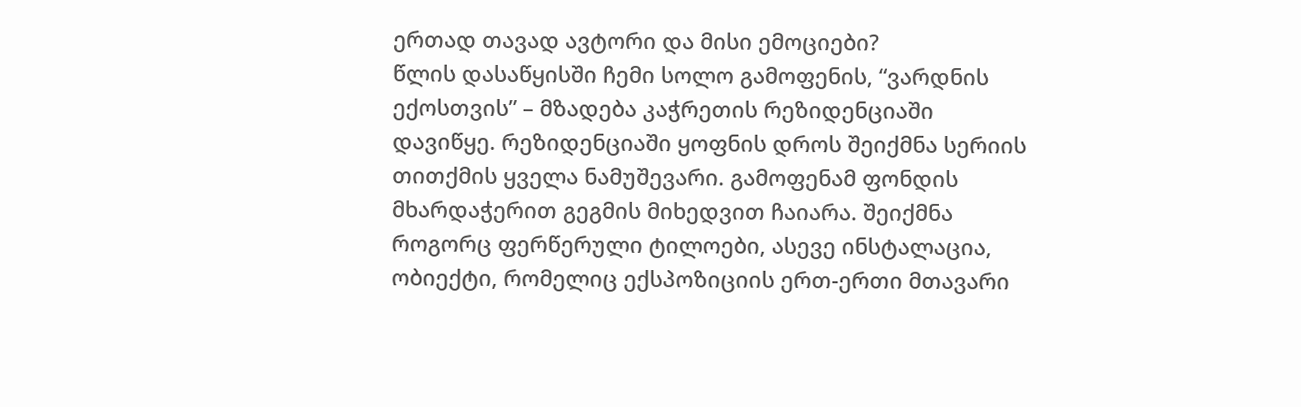ერთად თავად ავტორი და მისი ემოციები?
წლის დასაწყისში ჩემი სოლო გამოფენის, “ვარდნის ექოსთვის” – მზადება კაჭრეთის რეზიდენციაში დავიწყე. რეზიდენციაში ყოფნის დროს შეიქმნა სერიის თითქმის ყველა ნამუშევარი. გამოფენამ ფონდის მხარდაჭერით გეგმის მიხედვით ჩაიარა. შეიქმნა როგორც ფერწერული ტილოები, ასევე ინსტალაცია, ობიექტი, რომელიც ექსპოზიციის ერთ-ერთი მთავარი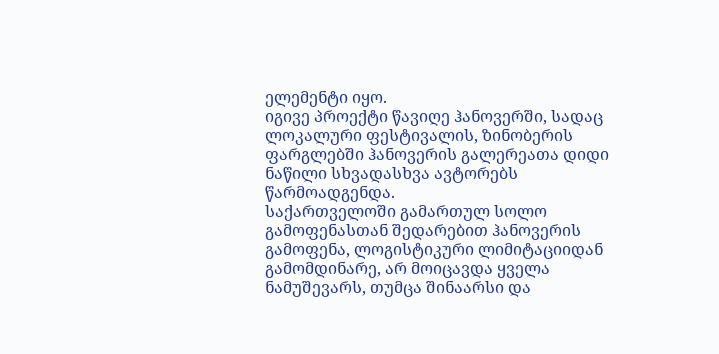ელემენტი იყო.
იგივე პროექტი წავიღე ჰანოვერში, სადაც ლოკალური ფესტივალის, ზინობერის ფარგლებში ჰანოვერის გალერეათა დიდი ნაწილი სხვადასხვა ავტორებს წარმოადგენდა.
საქართველოში გამართულ სოლო გამოფენასთან შედარებით ჰანოვერის გამოფენა, ლოგისტიკური ლიმიტაციიდან გამომდინარე, არ მოიცავდა ყველა ნამუშევარს, თუმცა შინაარსი და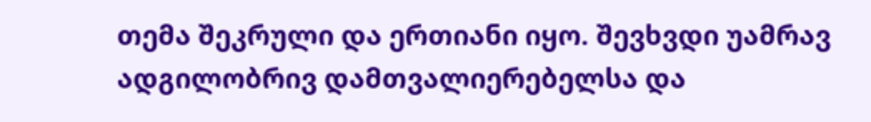თემა შეკრული და ერთიანი იყო. შევხვდი უამრავ ადგილობრივ დამთვალიერებელსა და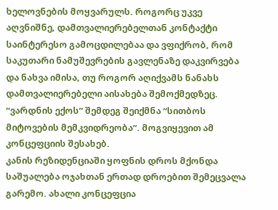ხელოვნების მოყვარულს. როგორც უკვე აღვნიშნე, დამთვალიერებელთან კონტაქტი საინტერესო გამოცდილებაა და ვფიქრობ, რომ საკუთარი ნამუშევრების გავლენაზე დაკვირვება და ნახვა იმისა, თუ როგორ აღიქვამს ნანახს დამთვალიერებელი აისახება შემოქმედზეც.
“ვარდნის ექოს” შემდეგ შეიქმნა “სითბოს მიტოვების მემკვიდრეობა”. მოგვიყევით ამ კონცეფციის შესახებ.
კანის რეზიდენციაში ყოფნის დროს მქონდა საშუალება ოჯახთან ერთად დროებით შემეცვალა გარემო. ახალი კონცეფცია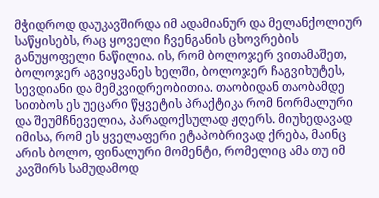მჭიდროდ დაუკავშირდა იმ ადამიანურ და მელანქოლიურ საწყისებს, რაც ყოველი ჩვენგანის ცხოვრების განუყოფელი ნაწილია. ის, რომ ბოლოჯერ ვითამაშეთ, ბოლოჯერ აგვიყვანეს ხელში, ბოლოჯერ ჩაგვიხუტეს, სევდიანი და მემკვიდრეობითია. თაობიდან თაობამდე სითბოს ეს უეცარი წყვეტის პრაქტიკა რომ ნორმალური და შეუმჩნეველია, პარადოქსულად ჟღერს. მიუხედავად იმისა, რომ ეს ყველაფერი ეტაპობრივად ქრება, მაინც არის ბოლო, ფინალური მომენტი, რომელიც ამა თუ იმ კავშირს სამუდამოდ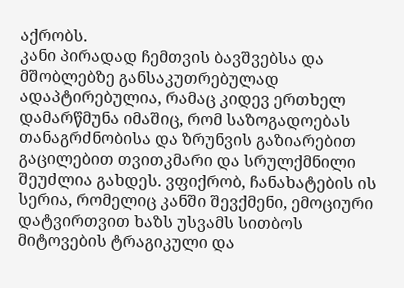აქრობს.
კანი პირადად ჩემთვის ბავშვებსა და მშობლებზე განსაკუთრებულად ადაპტირებულია, რამაც კიდევ ერთხელ დამარწმუნა იმაშიც, რომ საზოგადოებას თანაგრძნობისა და ზრუნვის გაზიარებით გაცილებით თვითკმარი და სრულქმნილი შეუძლია გახდეს. ვფიქრობ, ჩანახატების ის სერია, რომელიც კანში შევქმენი, ემოციური დატვირთვით ხაზს უსვამს სითბოს მიტოვების ტრაგიკული და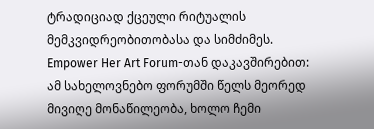ტრადიციად ქცეული რიტუალის მემკვიდრეობითობასა და სიმძიმეს.
Empower Her Art Forum-თან დაკავშირებით:
ამ სახელოვნებო ფორუმში წელს მეორედ მივიღე მონაწილეობა, ხოლო ჩემი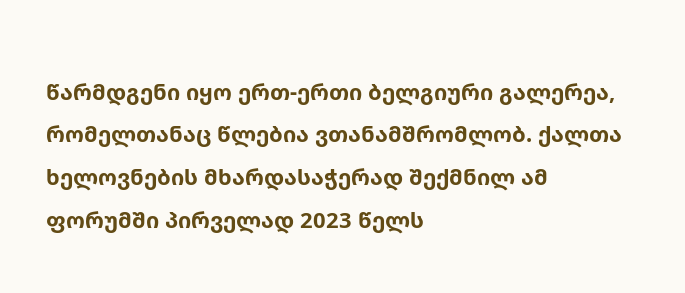წარმდგენი იყო ერთ-ერთი ბელგიური გალერეა, რომელთანაც წლებია ვთანამშრომლობ. ქალთა ხელოვნების მხარდასაჭერად შექმნილ ამ ფორუმში პირველად 2023 წელს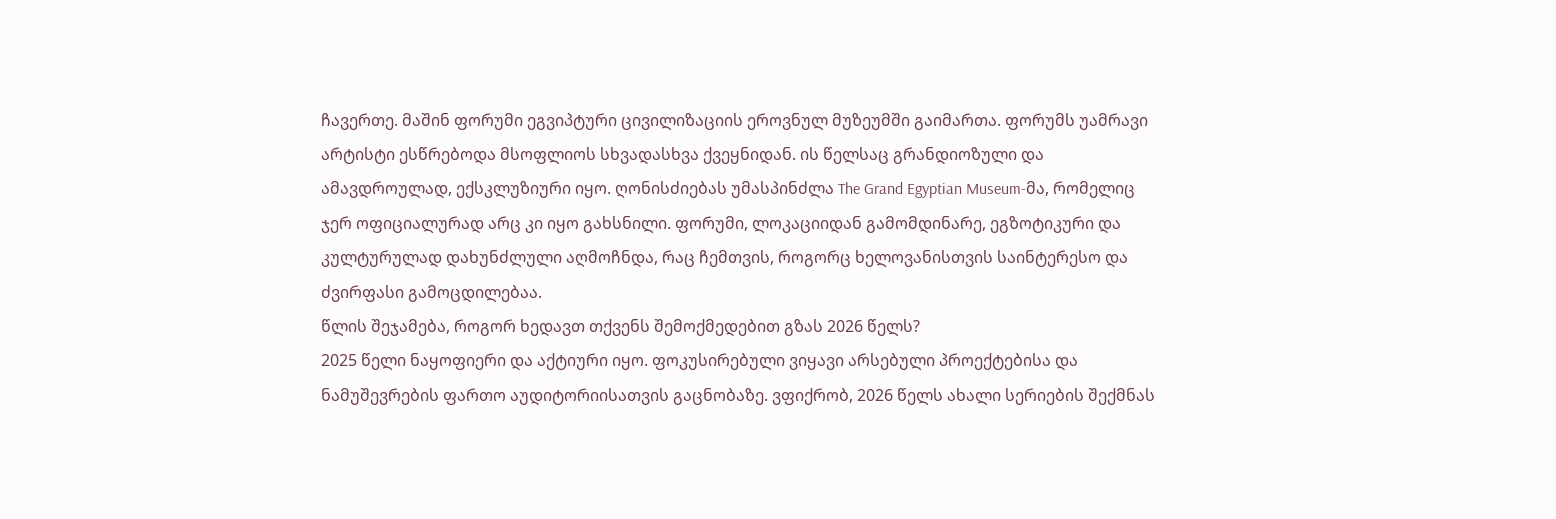ჩავერთე. მაშინ ფორუმი ეგვიპტური ცივილიზაციის ეროვნულ მუზეუმში გაიმართა. ფორუმს უამრავი არტისტი ესწრებოდა მსოფლიოს სხვადასხვა ქვეყნიდან. ის წელსაც გრანდიოზული და ამავდროულად, ექსკლუზიური იყო. ღონისძიებას უმასპინძლა The Grand Egyptian Museum-მა, რომელიც ჯერ ოფიციალურად არც კი იყო გახსნილი. ფორუმი, ლოკაციიდან გამომდინარე, ეგზოტიკური და კულტურულად დახუნძლული აღმოჩნდა, რაც ჩემთვის, როგორც ხელოვანისთვის საინტერესო და ძვირფასი გამოცდილებაა.
წლის შეჯამება, როგორ ხედავთ თქვენს შემოქმედებით გზას 2026 წელს?
2025 წელი ნაყოფიერი და აქტიური იყო. ფოკუსირებული ვიყავი არსებული პროექტებისა და ნამუშევრების ფართო აუდიტორიისათვის გაცნობაზე. ვფიქრობ, 2026 წელს ახალი სერიების შექმნას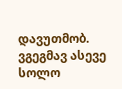დავუთმობ. ვგეგმავ ასევე სოლო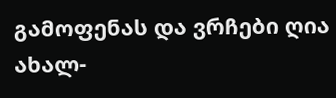გამოფენას და ვრჩები ღია ახალ-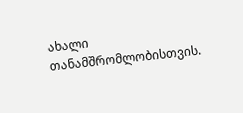ახალი თანამშრომლობისთვის.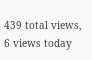439 total views, 6 views today